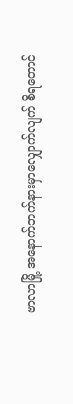ဗာလာမြို့ အနောက်ဘက်နားမှာလျှောက်လျက် စိရတောင်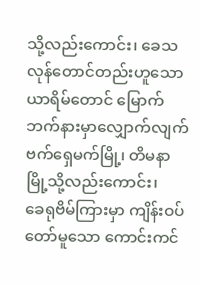သို့လည်းကောင်း၊ ခေသလုန်တောင်တည်းဟူသော ယာရိမ်တောင် မြောက်ဘက်နားမှာလျှောက်လျက် ဗက်ရှေမက်မြို့၊ တိမနာမြို့သို့လည်းကောင်း၊
ခေရုဗိမ်ကြားမှာ ကျိန်းဝပ်တော်မူသော ကောင်းကင်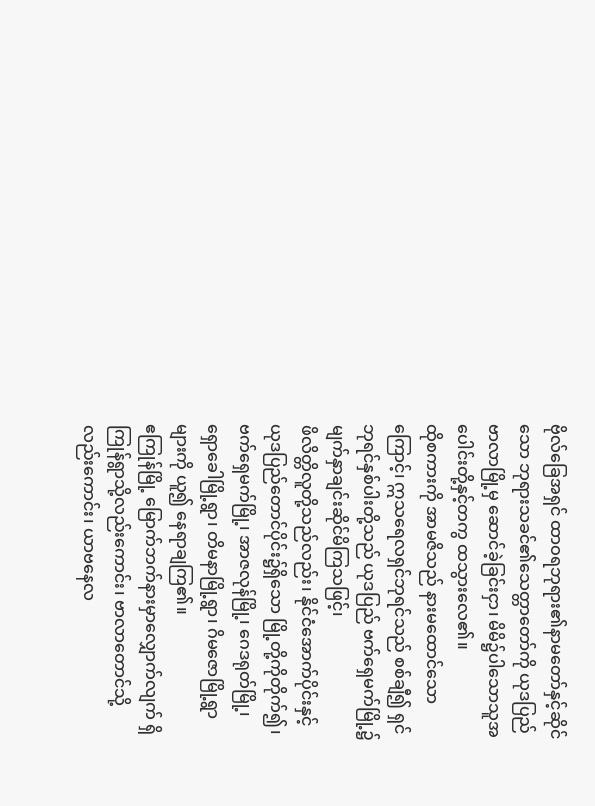ဗိုလ်ခြေအရှင် ထာဝရဘုရား၏နာမတော်နှင့်ဆိုင်သော ဘုရားသခင်၏သေတ္တာတော်ကို ယုဒပြည်ဗာလာမြို့မှ ဆောင်ခဲ့ခြင်းငှာ၊ မိမိ၌ပါသောသူအပေါင်းတို့နှင့်တကွ ထသွားလေ၏။
ထိုစကားကို အာမဇိသည် နားမထောင်သောကြောင့်၊ ဣသရေလရှင်ဘုရင်သည် စစ်ချီ၍ ရှင်ဘုရင်နှစ်ပါးတို့သည် ယုဒပြည် ဗက်ရှေမက်မြို့၌ မျက်နှာချင်းဆိုင်မိကြသဖြင့်၊
ဖိလိတ္တိလူတို့သည်လည်း၊ နိုင်ငံအောက်ပိုင်းနှင့် ယုဒပြည်တောင်ပိုင်း၌ရှိသော မြို့တို့ကိုတိုက်၍၊ ဗက်ရှေမက်မြို့၊ အာဇလုန်မြို့၊ ဂေဒရုတ်မြို့၊ ရှောခေါမြို့ရွာ၊ တိမနာမြို့ရွာ၊ ဂိမဇောမြို့ရွာများကို ယူ၍ နေရာချကြ၏။
ဧကြုန်မြို့ မြောက်ဘက်နားမှာလျှောက်လျက် ရှိကြုန်ရွာသို့လည်းကောင်း၊ ဗာလာတောင်သို့လည်းကောင်း၊ ယာဗနေလ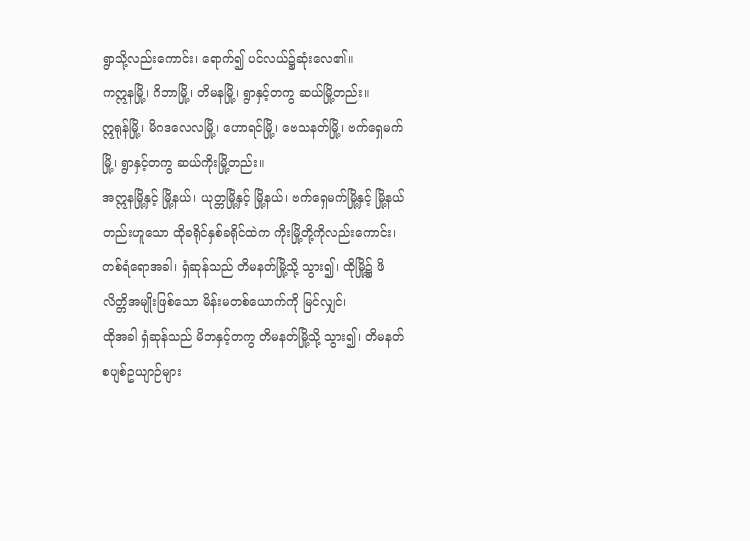ရွာသို့လည်းကောင်း၊ ရောက်၍ ပင်လယ်၌ဆုံးလေ၏။
ကဣနမြို့၊ ဂိဘာမြို့၊ တိမနမြို့၊ ရွာနှင့်တကွ ဆယ်မြို့တည်း။
ဣရုန်မြို့၊ မိဂဒလေလမြို့၊ ဟောရင်မြို့၊ ဗေသနတ်မြို့၊ ဗက်ရှေမက်မြို့၊ ရွာနှင့်တကွ ဆယ်ကိုးမြို့တည်း။
အဣနမြို့နှင့် မြို့နယ်၊ ယုတ္တမြို့နှင့် မြို့နယ်၊ ဗက်ရှေမက်မြို့နှင့် မြို့နယ်တည်းဟူသော ထိုခရိုင်နှစ်ခရိုင်ထဲက ကိုးမြို့တို့ကိုလည်းကောင်း၊
တစ်ရံရောအခါ၊ ရှံဆုန်သည် တိမနတ်မြို့သို့ သွား၍၊ ထိုမြို့၌ ဖိလိတ္တိအမျိုးဖြစ်သော မိန်းမတစ်ယောက်ကို မြင်လျှင်၊
ထိုအခါ ရှံဆုန်သည် မိဘနှင့်တကွ တိမနတ်မြို့သို့ သွား၍၊ တိမနတ်စပျစ်ဥယျာဉ်များ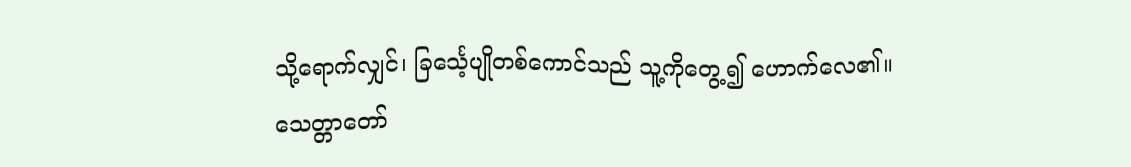သို့ရောက်လျှင်၊ ခြင်္သေ့ပျိုတစ်ကောင်သည် သူ့ကိုတွေ့၍ ဟောက်လေ၏။
သေတ္တာတော်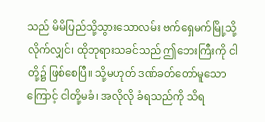သည် မိမိပြည်သို့သွားသောလမ်း ဗက်ရှေမက်မြို့သို့လိုက်လျှင်၊ ထိုဘုရားသခင်သည် ဤဘေးကြီးကို ငါတို့၌ ဖြစ်စေပြီ။ သို့မဟုတ် ဒဏ်ခတ်တော်မူသောကြောင့် ငါတို့မခံ၊ အလိုလို ခံရသည်ကို သိရ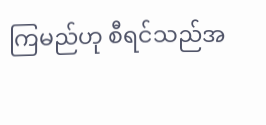ကြမည်ဟု စီရင်သည်အ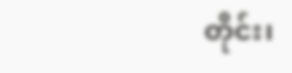တိုင်း၊